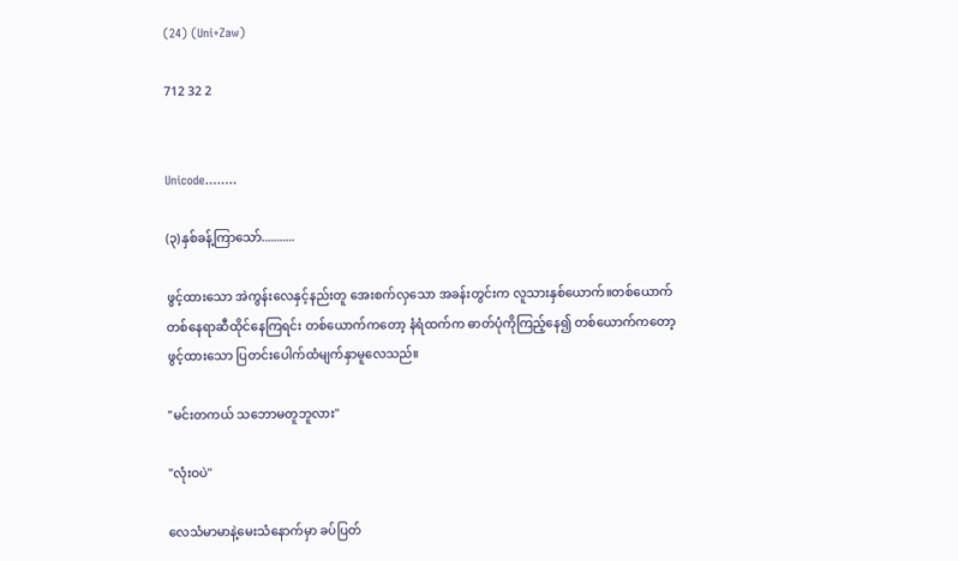(24) (Uni+Zaw)

712 32 2


Unicode........

(၃)နှစ်ခန့်ကြာသော်...........

ဖွင့်ထားသော အဲကွန်းလေနှင့်နည်းတူ အေးစက်လှသော အခန်းတွင်းက လူသားနှစ်ယောက်။တစ်ယောက်တစ်နေရာဆီထိုင်နေကြရင်း တစ်ယောက်ကတော့ နံရံထက်က ဓာတ်ပုံကိုကြည့်နေ၍ တစ်ယောက်ကတော့ ဖွင့်ထားသော ပြတင်းပေါက်ထံမျက်နှာမူလေသည်။

"မင်းတကယ် သဘောမတူဘူလား"

"လုံးဝပဲ"

လေသံမာမာနဲ့မေးသံနောက်မှာ ခပ်ပြတ်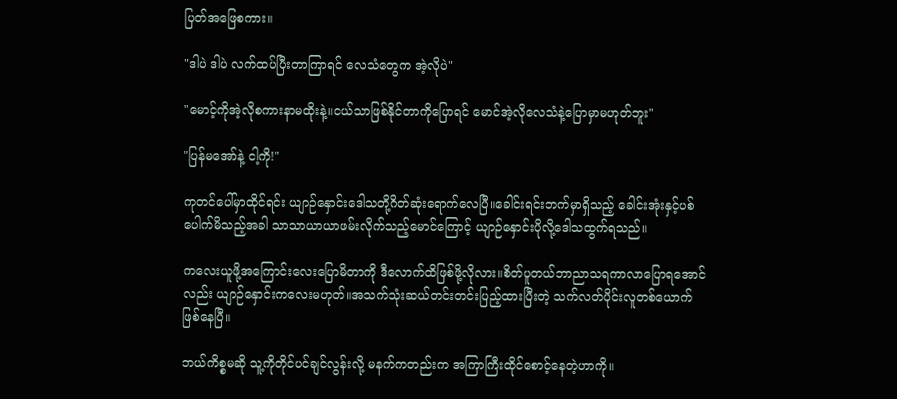ပြတ်အဖြေစကား။

"ဒါပဲ ဒါပဲ လက်ထပ်ပြီးတာကြာရင် လေသံတွေက အဲ့လိုပဲ"

"မောင့်ကိုအဲ့လိုစကားနာမထိုးနဲ့။ငယ်သာဖြစ်နိုင်တာကိုပြောရင် မောင်အဲ့လိုလေသံနဲ့ပြောမှာမဟုတ်ဘူး"

"ပြန်မအော်နဲ့ ငါ့ကို!"

ကုတင်ပေါ်မှာထိုင်ရင်း ယျာဉ်နှောင်းဒေါသတို့ဂိတ်ဆုံးရောက်လေပြီ။ခေါင်းရင်းဘက်မှာရှိသည့် ခေါင်းအုံးနှင့်ပစ်ပေါက်မိသည့်အခါ သာသာယာယာဖမ်းလိုက်သည့်မောင်ကြောင့် ယျာဉ်နှောင်း‌ပိုလို့ဒေါသထွက်ရသည်။

ကလေးယူဖို့အကြောင်းလေးပြောမိတာကို ဒီလောက်ထိဖြစ်ဖို့လိုလား။စိတ်ပူတယ်ဘာညာသရကာလာပြောရအောင်လည်း ယျာဉ်နှောင်းကလေးမဟုတ်။အသက်သုံးဆယ်တင်းတင်းပြည့်ထားပြီးတဲ့ သက်လတ်ပိုင်းလူတစ်ယောက်ဖြစ်နေပြီ။

ဘယ်ကိစ္စမဆို သူ့ကိုတိုင်ပင်ချင်လွန်းလို့ မနက်ကတည်းက အကြာကြီးထိုင်စောင့်နေတဲ့ဟာကို။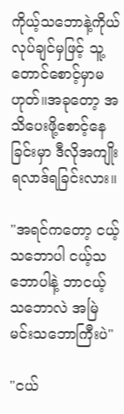ကိုယ့်သဘောနဲ့ကိုယ်လုပ်ချင်မှဖြင့် သူ့တောင်စောင့်မှာမဟုတ်။အခုတော့ အသိပေးဖို့စောင့်နေခြင်းမှာ ဒီလိုအကျိုးရလာဒ်ရခြင်းလား။

"အရင်ကတော့ ငယ့်သဘောပါ ငယ့်သဘောပါနဲ့ ဘာငယ့်သဘောလဲ အမြဲမင်းသဘောကြီးပဲ"

"ငယ်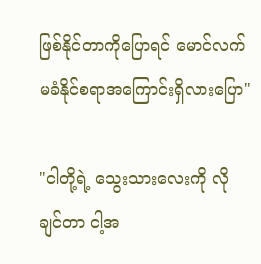ဖြစ်နိုင်တာကိုပြောရင် မောင်လက်မခံနိုင်စရာအကြောင်းရှိလားပြော"

"ငါတို့ရဲ့ သွေးသားလေးကို လိုချင်တာ ငါ့အ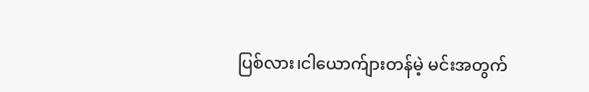ပြစ်လား၊ငါယောက်ျားတန်မဲ့ မင်းအတွက်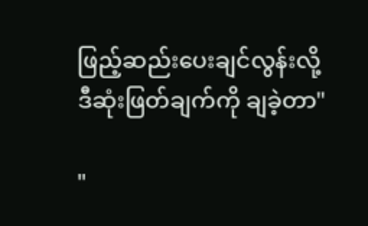ဖြည့်ဆည်းပေးချင်လွန်းလို့ ဒီဆုံးဖြတ်ချက်ကို ချခဲ့တာ"

"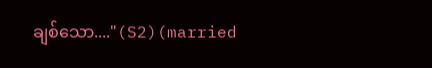ချစ်သော...."(S2)(married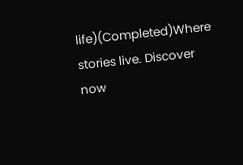life)(Completed)Where stories live. Discover now